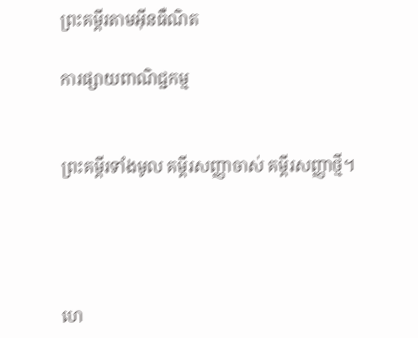ព្រះគម្ពីរតាមអ៊ីនធឺណិត

ការផ្សាយពាណិជ្ជកម្ម


ព្រះគម្ពីរទាំងមូល គម្ពីរសញ្ញាចាស់ គម្ពីរសញ្ញាថ្មី។




ហេ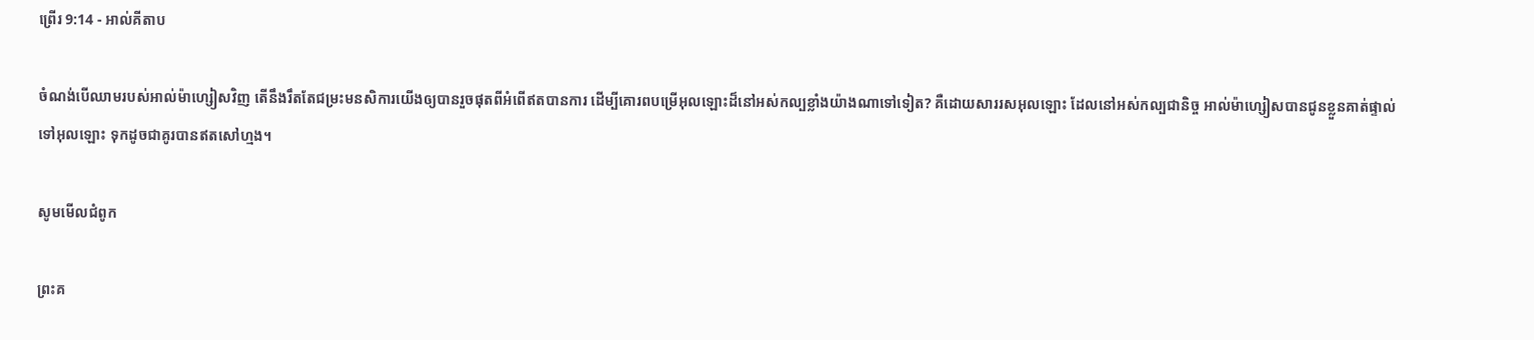ព្រើរ 9:14 - អាល់គីតាប

ចំណង់បើឈាមរបស់អាល់ម៉ា‌ហ្សៀសវិញ តើនឹងរឹតតែជម្រះមន‌សិការយើងឲ្យបានរួចផុតពីអំពើឥតបានការ ដើម្បីគោរពបម្រើអុលឡោះដ៏នៅអស់‌កល្បខ្លាំងយ៉ាងណាទៅទៀត? គឺដោយ‌សាររស‌អុលឡោះ ដែលនៅអស់‌កល្បជា‌និច្ច អាល់ម៉ា‌ហ្សៀសបានជូនខ្លួនគាត់ផ្ទាល់ទៅអុលឡោះ ទុកដូចជាគូរបានឥតសៅ‌ហ្មង។

សូមមើលជំពូក

ព្រះគ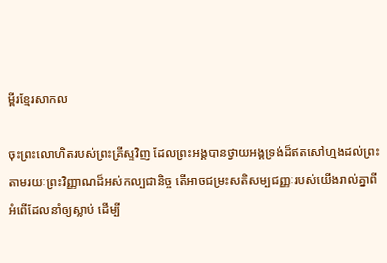ម្ពីរខ្មែរសាកល

ចុះព្រះលោហិតរបស់ព្រះគ្រីស្ទវិញ ដែលព្រះអង្គបានថ្វាយអង្គទ្រង់ដ៏ឥតសៅហ្មងដល់ព្រះ តាមរយៈព្រះវិញ្ញាណដ៏អស់កល្បជានិច្ច តើអាចជម្រះសតិសម្បជញ្ញៈរបស់យើងរាល់គ្នាពីអំពើដែលនាំឲ្យស្លាប់ ដើម្បី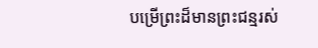បម្រើព្រះដ៏មានព្រះជន្មរស់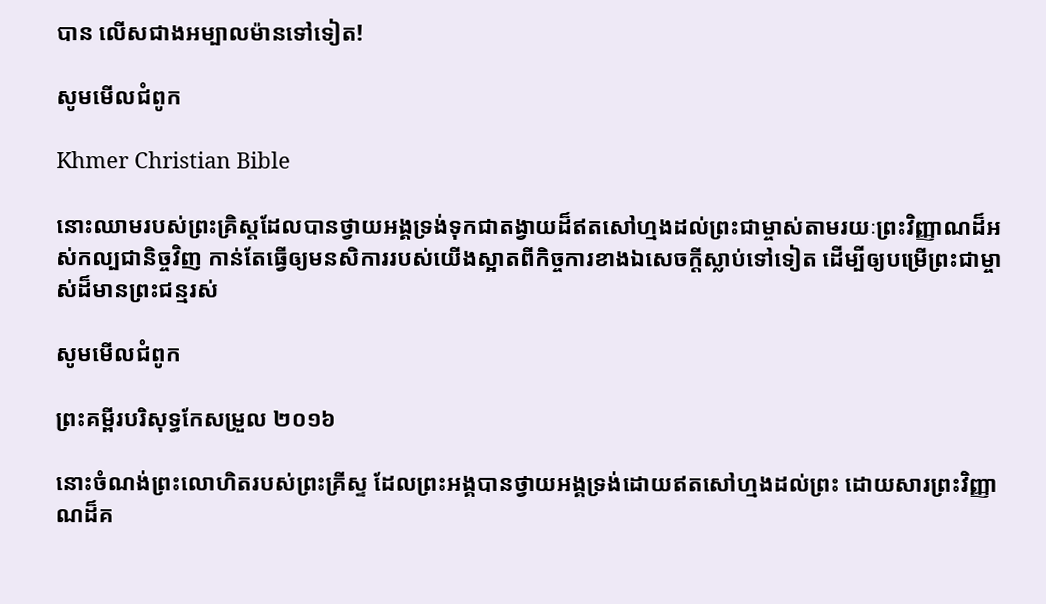បាន លើសជាងអម្បាលម៉ានទៅទៀត!

សូមមើលជំពូក

Khmer Christian Bible

នោះឈាមរបស់ព្រះគ្រិស្ដដែលបានថ្វាយអង្គទ្រង់ទុកជាតង្វាយដ៏ឥតសៅហ្មងដល់ព្រះជាម្ចាស់តាមរយៈព្រះវិញ្ញាណដ៏អស់កល្បជានិច្ចវិញ កាន់តែធ្វើឲ្យមនសិការរបស់យើងស្អាតពីកិច្ចការខាង‍ឯសេចក្ដីស្លាប់ទៅទៀត ដើម្បីឲ្យបម្រើព្រះជាម្ចាស់ដ៏មានព្រះជន្មរស់

សូមមើលជំពូក

ព្រះគម្ពីរបរិសុទ្ធកែសម្រួល ២០១៦

នោះចំណង់ព្រះ‌លោហិតរបស់ព្រះ‌គ្រីស្ទ ដែលព្រះ‌អង្គបានថ្វាយអង្គទ្រង់ដោយឥតសៅ‌ហ្មងដល់ព្រះ ដោយសារព្រះ‌វិញ្ញាណដ៏គ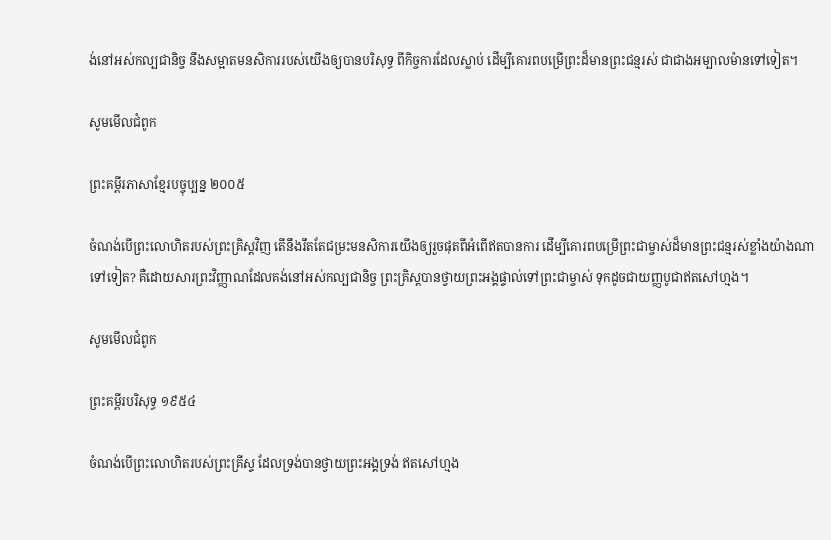ង់នៅអស់កល្បជានិច្ច នឹងសម្អាតមនសិការរបស់យើងឲ្យបានបរិសុទ្ធ ពីកិច្ច‌ការដែលស្លាប់ ដើម្បីគោរពបម្រើព្រះដ៏មានព្រះ‌ជន្មរស់ ជាជាងអម្បាល‌ម៉ានទៅទៀត។

សូមមើលជំពូក

ព្រះគម្ពីរភាសាខ្មែរបច្ចុប្បន្ន ២០០៥

ចំណង់បើព្រះ‌លោហិតរបស់ព្រះ‌គ្រិស្តវិញ តើនឹងរឹតតែជម្រះមន‌សិការយើងឲ្យរួចផុតពីអំពើឥតបានការ ដើម្បីគោរពបម្រើព្រះ‌ជាម្ចាស់ដ៏មានព្រះ‌ជន្មរស់ខ្លាំងយ៉ាងណាទៅទៀត? គឺដោយ‌សារព្រះ‌វិញ្ញាណដែលគង់នៅអស់‌កល្បជានិច្ច ព្រះ‌គ្រិស្តបានថ្វាយព្រះអង្គផ្ទាល់ទៅព្រះ‌ជាម្ចាស់ ទុកដូចជាយញ្ញ‌បូជាឥតសៅ‌ហ្មង។

សូមមើលជំពូក

ព្រះគម្ពីរបរិសុទ្ធ ១៩៥៤

ចំណង់បើព្រះ‌លោហិតរបស់ព្រះ‌គ្រីស្ទ ដែលទ្រង់បានថ្វាយព្រះ‌អង្គទ្រង់ ឥតសៅ‌ហ្មង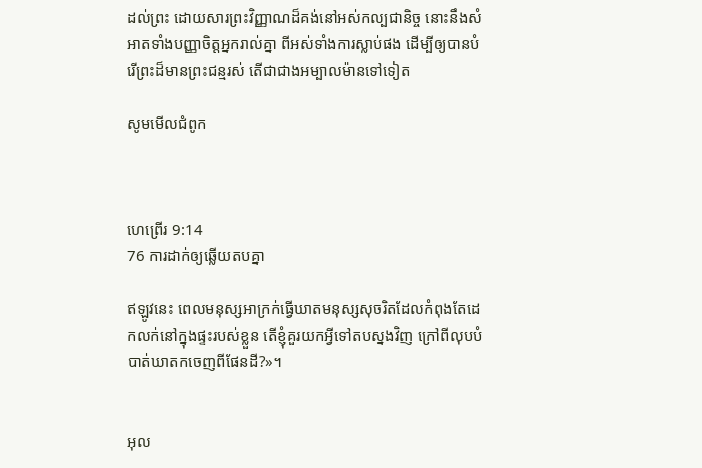ដល់ព្រះ ដោយ‌សារព្រះ‌វិញ្ញាណដ៏គង់នៅអស់‌កល្បជានិច្ច នោះនឹងសំអាតទាំងបញ្ញាចិត្តអ្នករាល់គ្នា ពីអស់ទាំងការស្លាប់ផង ដើម្បីឲ្យបានបំរើព្រះដ៏មានព្រះ‌ជន្មរស់ តើជាជាងអម្បាល‌ម៉ានទៅទៀត

សូមមើលជំពូក



ហេព្រើរ 9:14
76 ការដាក់ឲ្យឆ្លើយតបគ្នា

ឥឡូវនេះ ពេលមនុស្សអាក្រក់ធ្វើឃាតមនុស្សសុចរិតដែលកំពុងតែដេកលក់នៅក្នុងផ្ទះរបស់ខ្លួន តើខ្ញុំគួរយកអ្វីទៅតបស្នងវិញ ក្រៅពីលុបបំបាត់ឃាត‌កចេញពីផែនដី?»។


អុល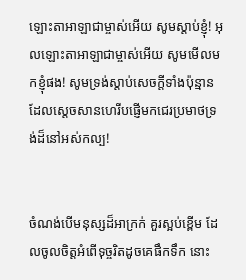ឡោះ‌តាអាឡាជាម្ចាស់អើយ សូមស្តាប់ខ្ញុំ! អុលឡោះ‌តាអាឡាជាម្ចាស់អើយ សូមមើលមកខ្ញុំផង! សូមទ្រង់ស្តាប់សេចក្តីទាំងប៉ុន្មានដែលស្តេចសាន‌ហេរីបផ្ញើមកជេរប្រមាថទ្រង់ដ៏នៅអស់‌កល្ប!


ចំណង់បើមនុស្សដ៏អាក្រក់ គួរស្អប់ខ្ពើម ដែលចូលចិត្តអំពើទុច្ចរិតដូចគេផឹកទឹក នោះ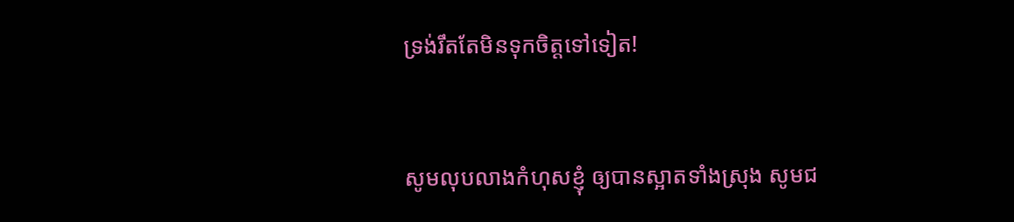ទ្រង់រឹតតែមិនទុកចិត្តទៅទៀត!


សូមលុបលាងកំហុសខ្ញុំ ឲ្យបានស្អាតទាំងស្រុង សូមជ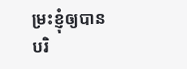ម្រះខ្ញុំឲ្យបានបរិ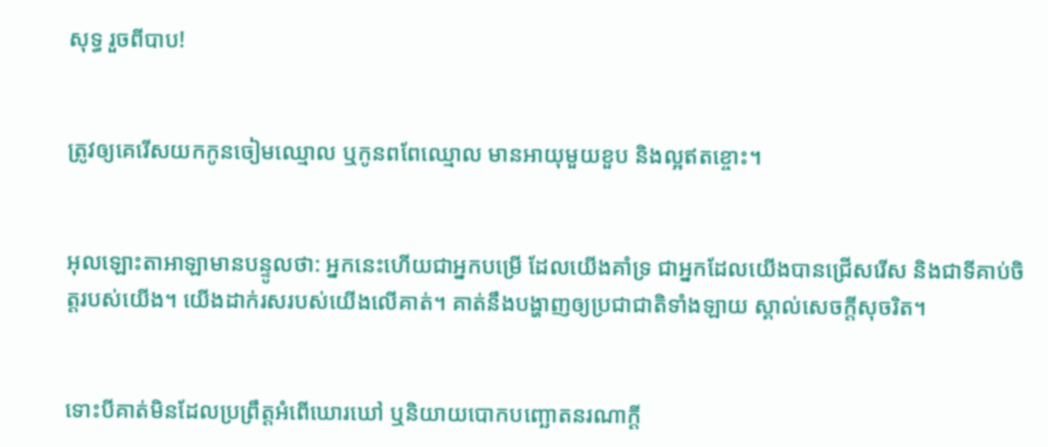សុទ្ធ រួចពីបាប!


ត្រូវឲ្យគេរើសយកកូនចៀមឈ្មោល ឬកូនពពែឈ្មោល មានអាយុមួយខួប និងល្អឥតខ្ចោះ។


អុលឡោះ‌តាអាឡាមានបន្ទូលថា: អ្នកនេះហើយជាអ្នកបម្រើ ដែលយើងគាំទ្រ ជាអ្នកដែលយើងបានជ្រើសរើស និងជាទីគាប់ចិត្តរបស់យើង។ យើងដាក់រសរបស់យើងលើគាត់។ គាត់នឹងបង្ហាញឲ្យប្រជា‌ជាតិទាំង‌ឡាយ ស្គាល់សេចក្តីសុចរិត។


ទោះបីគាត់មិនដែលប្រព្រឹត្តអំពើឃោរ‌ឃៅ ឬនិយាយបោកបញ្ឆោតនរណាក្ដី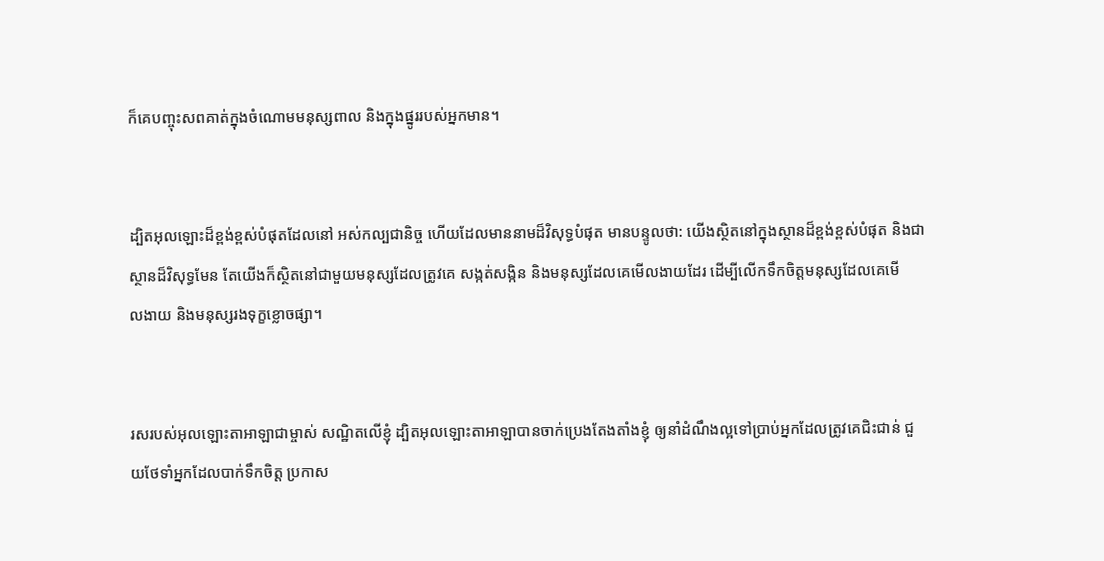ក៏គេបញ្ចុះសពគាត់ក្នុងចំណោមមនុស្សពាល និងក្នុងផ្នូររបស់អ្នកមាន។


ដ្បិតអុលឡោះដ៏ខ្ពង់‌ខ្ពស់បំផុតដែលនៅ អស់‌កល្បជា‌និច្ច ហើយដែលមាននាមដ៏‌វិសុទ្ធបំផុត មានបន្ទូលថា: យើងស្ថិតនៅក្នុងស្ថានដ៏ខ្ពង់‌ខ្ពស់បំផុត និងជាស្ថានដ៏‌វិសុទ្ធមែន តែយើងក៏ស្ថិតនៅជាមួយមនុស្សដែលត្រូវគេ សង្កត់‌សង្កិន និងមនុស្សដែលគេមើល‌ងាយដែរ ដើម្បីលើកទឹកចិត្តមនុស្សដែលគេមើល‌ងាយ និងមនុស្សរងទុក្ខខ្លោច‌ផ្សា។


រសរបស់អុលឡោះ‌តាអាឡាជាម្ចាស់ សណ្ឋិតលើខ្ញុំ ដ្បិតអុលឡោះ‌តាអាឡាបានចាក់ប្រេងតែង‌តាំងខ្ញុំ ឲ្យនាំដំណឹង‌ល្អទៅប្រាប់អ្នកដែលត្រូវគេជិះ‌ជាន់ ជួយថែទាំអ្នកដែលបាក់ទឹកចិត្ត ប្រកាស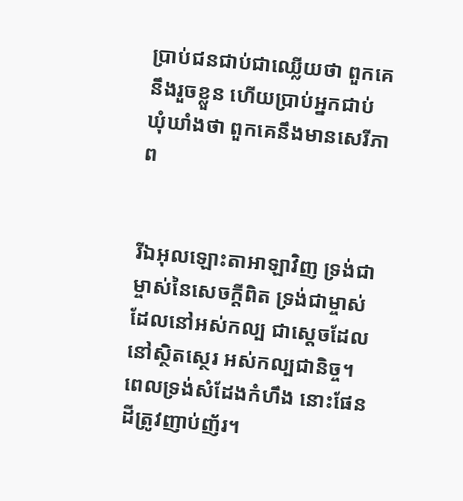ប្រាប់ជនជាប់ជាឈ្លើយថា ពួកគេនឹងរួចខ្លួន ហើយប្រាប់អ្នកជាប់ឃុំ‌ឃាំងថា ពួកគេនឹងមានសេរី‌ភាព


រីឯអុលឡោះ‌តាអាឡាវិញ ទ្រង់ជាម្ចាស់នៃសេចក្ដីពិត ទ្រង់ជាម្ចាស់ដែលនៅអស់‌កល្ប ជាស្តេចដែលនៅស្ថិត‌ស្ថេរ អស់‌កល្បជា‌និច្ច។ ពេលទ្រង់សំដែងកំហឹង នោះផែនដីត្រូវញាប់‌ញ័រ។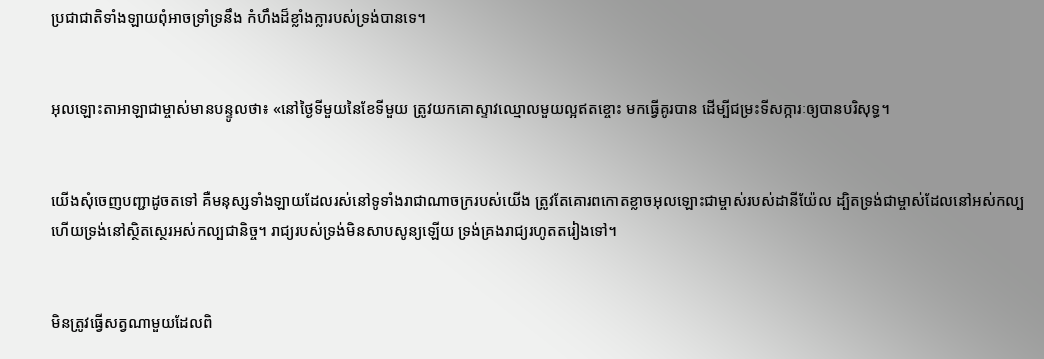ប្រជា‌ជាតិទាំង‌ឡាយពុំអាចទ្រាំ‌ទ្រនឹង កំហឹងដ៏ខ្លាំង‌ក្លារបស់ទ្រង់បានទេ។


អុលឡោះ‌តាអាឡាជាម្ចាស់មានបន្ទូលថា៖ «នៅថ្ងៃទីមួយនៃខែទីមួយ ត្រូវយកគោស្ទាវឈ្មោលមួយល្អឥតខ្ចោះ មកធ្វើគូរបាន ដើម្បីជម្រះទី‌សក្ការៈឲ្យបានបរិសុទ្ធ។


យើងសុំចេញបញ្ជាដូចតទៅ គឺមនុស្សទាំង‌ឡាយដែលរស់នៅទូ‌ទាំងរាជា‌ណាចក្ររបស់យើង ត្រូវតែគោរពកោតខ្លាចអុលឡោះជាម្ចាស់របស់ដានី‌យ៉ែល ដ្បិតទ្រង់ជាម្ចាស់ដែលនៅអស់‌កល្ប ហើយទ្រង់នៅស្ថិត‌ស្ថេរអស់‌កល្បជា‌និច្ច។ រាជ្យរបស់ទ្រង់មិនសាប‌សូន្យឡើយ ទ្រង់គ្រងរាជ្យរហូតតរៀងទៅ។


មិនត្រូវធ្វើសត្វណាមួយដែលពិ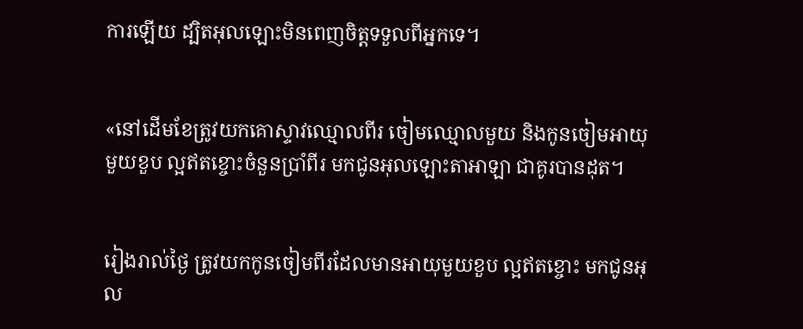ការឡើយ ដ្បិតអុលឡោះមិនពេញចិត្តទទួលពីអ្នកទេ។


«នៅដើមខែត្រូវយកគោស្ទាវឈ្មោលពីរ ចៀមឈ្មោលមួយ និងកូនចៀមអាយុមួយខួប ល្អឥតខ្ចោះចំនួនប្រាំ‌ពីរ មកជូនអុលឡោះ‌តាអាឡា ជាគូរបានដុត។


រៀងរាល់ថ្ងៃ ត្រូវយកកូនចៀមពីរដែលមានអាយុមួយខួប ល្អឥតខ្ចោះ មកជូនអុល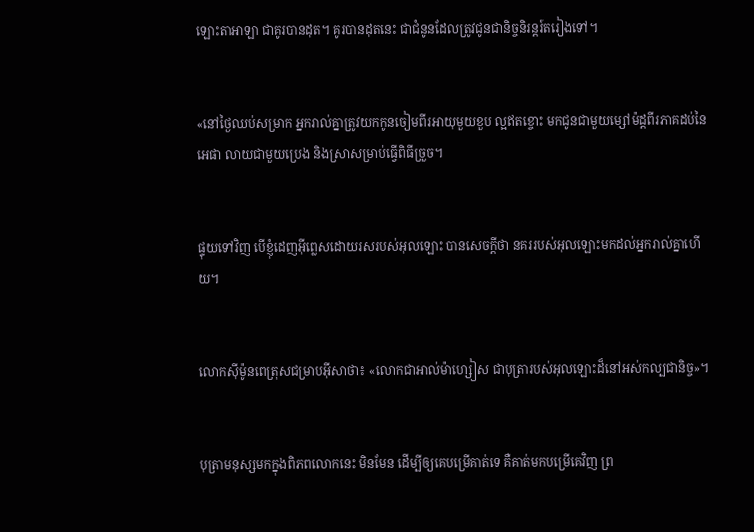ឡោះ‌តាអាឡា ជាគូរបានដុត។ គូរបានដុតនេះ ជាជំនូនដែលត្រូវជូនជានិច្ចនិរន្តរ៍តរៀងទៅ។


«នៅថ្ងៃឈប់សម្រាក អ្នករាល់គ្នាត្រូវយកកូនចៀមពីរអាយុមួយខួប ល្អឥតខ្ចោះ មកជូនជាមួយម្សៅម៉ដ្តពីរភាគដប់នៃអេផា លាយជាមួយប្រេង និងស្រាសម្រាប់ធ្វើពិធីច្រួច។


ផ្ទុយទៅវិញ បើខ្ញុំដេញអ៊ីព្លេសដោយរសរបស់អុលឡោះ បានសេចក្ដីថា នគររបស់អុលឡោះមកដល់អ្នករាល់គ្នាហើយ។


លោកស៊ីម៉ូនពេត្រុសជម្រាបអ៊ីសាថា៖ «លោកជាអាល់ម៉ា‌ហ្សៀស ជាបុត្រារបស់អុលឡោះដ៏នៅអស់‌កល្បជានិច្ច»។


បុត្រាមនុស្សមកក្នុងពិភពលោកនេះ មិនមែន ដើម្បីឲ្យគេបម្រើគាត់ទេ គឺគាត់មកបម្រើគេវិញ ព្រ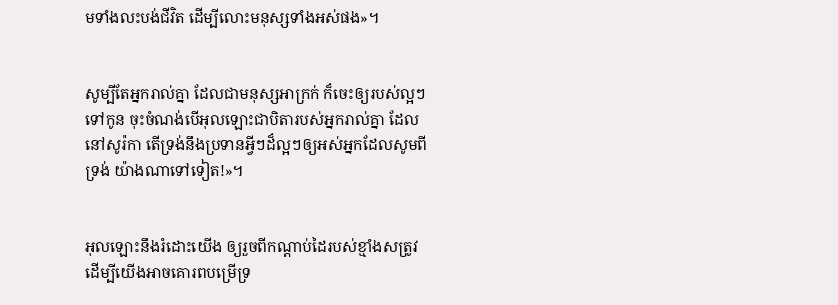មទាំងលះបង់ជីវិត ដើម្បីលោះមនុស្សទាំងអស់ផង»។


សូម្បីតែអ្នករាល់គ្នា ដែលជាមនុស្សអាក្រក់ ក៏ចេះឲ្យរបស់ល្អៗទៅកូន ចុះចំណង់បើអុលឡោះជាបិតារបស់អ្នករាល់គ្នា ដែលនៅសូរ៉កា តើទ្រង់នឹងប្រទានអ្វីៗដ៏ល្អៗឲ្យអស់អ្នកដែលសូមពីទ្រង់ យ៉ាងណាទៅទៀត!»។


អុលឡោះនឹងរំដោះយើង ឲ្យរួចពីកណ្ដាប់ដៃរបស់ខ្មាំងសត្រូវ ដើម្បីយើងអាចគោរពបម្រើទ្រ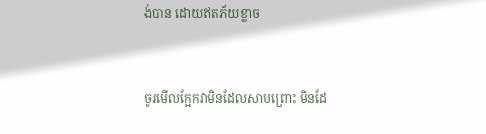ង់បាន ដោយឥតភ័យខ្លាច


ចូរមើលក្អែកវាមិនដែលសាបព្រោះ មិនដែ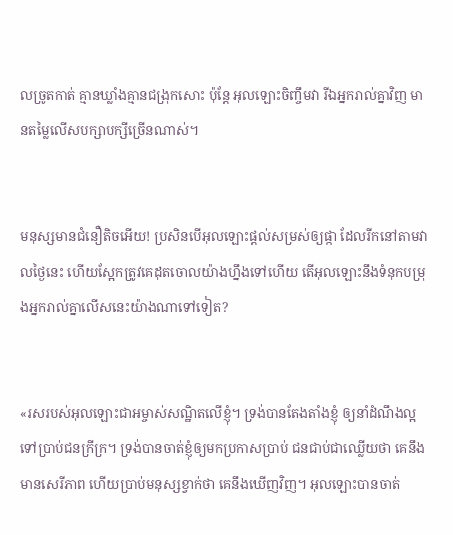លច្រូតកាត់ គ្មានឃ្លាំងគ្មានជង្រុកសោះ ប៉ុន្តែ អុលឡោះចិញ្ចឹមវា រីឯអ្នករាល់គ្នាវិញ មានតម្លៃលើសបក្សា‌បក្សីច្រើនណាស់។


មនុស្សមានជំនឿតិចអើយ! ប្រសិនបើអុលឡោះផ្ដល់សម្រស់ឲ្យផ្កា ដែលរីកនៅតាមវាលថ្ងៃនេះ ហើយស្អែកត្រូវគេដុតចោលយ៉ាងហ្នឹងទៅហើយ តើអុលឡោះនឹងទំនុកបម្រុងអ្នករាល់គ្នាលើសនេះយ៉ាងណាទៅទៀត?


«រសរបស់អុលឡោះ‌ជាអម្ចាស់សណ្ឋិតលើខ្ញុំ។ ទ្រង់បានតែង‌តាំងខ្ញុំ ឲ្យនាំដំណឹង‌ល្អទៅប្រាប់ជនក្រីក្រ។ ទ្រង់បានចាត់ខ្ញុំឲ្យមកប្រកាសប្រាប់ ជនជាប់ជាឈ្លើយថា គេនឹងមានសេរី‌ភាព ហើយប្រាប់មនុស្សខ្វាក់ថា គេនឹងឃើញវិញ។ អុលឡោះបានចាត់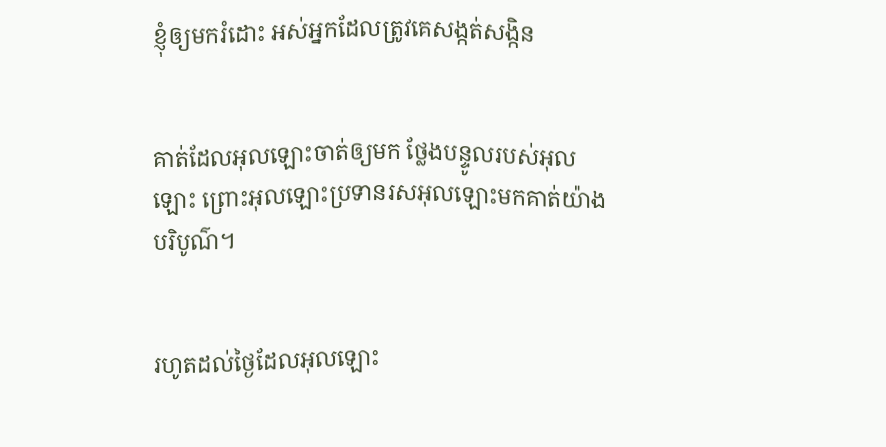ខ្ញុំឲ្យមករំដោះ អស់អ្នកដែលត្រូវគេសង្កត់‌សង្កិន


គាត់ដែលអុលឡោះចាត់ឲ្យមក ថ្លែងបន្ទូលរបស់អុលឡោះ ព្រោះអុលឡោះប្រទានរស‌អុលឡោះមកគាត់យ៉ាងបរិបូណ៌។


រហូតដល់ថ្ងៃដែលអុលឡោះ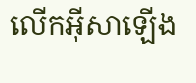លើកអ៊ីសាឡើង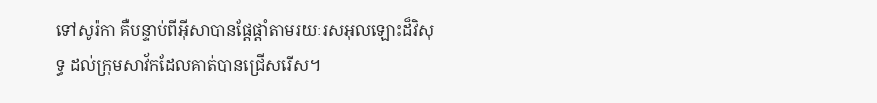ទៅសូរ៉កា គឺបន្ទាប់ពីអ៊ីសាបានផ្ដែ‌ផ្ដាំតាមរយៈរស‌អុលឡោះដ៏វិសុទ្ធ ដល់ក្រុមសាវ័កដែលគាត់បានជ្រើសរើស។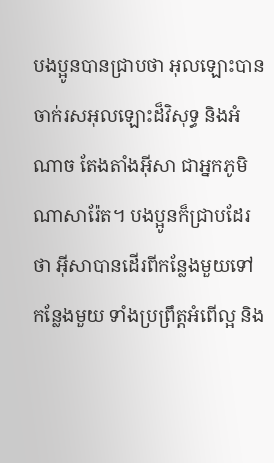បងប្អូនបានជ្រាបថា អុលឡោះបានចាក់រស‌អុលឡោះដ៏វិសុទ្ធ និងអំណាច តែង‌តាំងអ៊ីសា ជាអ្នកភូមិណាសារ៉ែត។ បងប្អូនក៏ជ្រាបដែរថា អ៊ីសាបានដើរពីកន្លែងមួយទៅកន្លែងមួយ ទាំងប្រព្រឹត្ដអំពើល្អ និង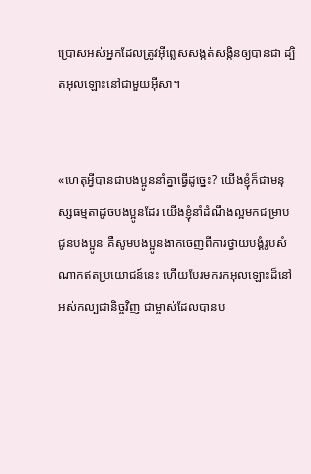ប្រោសអស់អ្នកដែលត្រូវអ៊ីព្លេសសង្កត់‌សង្កិនឲ្យបានជា ដ្បិតអុលឡោះនៅជាមួយអ៊ីសា។


«ហេតុអ្វីបានជាបងប្អូននាំគ្នាធ្វើដូច្នេះ? យើងខ្ញុំក៏ជាមនុស្សធម្មតាដូចបងប្អូនដែរ យើងខ្ញុំនាំដំណឹង‌ល្អមកជម្រាបជូនបងប្អូន គឺសូមបងប្អូនងាកចេញពីការថ្វាយ‌បង្គំរូបសំណាកឥតប្រយោជន៍នេះ ហើយបែរមករកអុលឡោះដ៏នៅអស់‌កល្បជានិច្ចវិញ ជាម្ចាស់ដែលបានប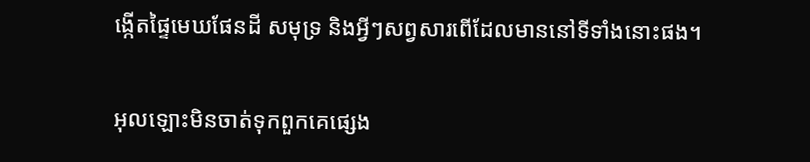ង្កើតផ្ទៃមេឃផែនដី សមុទ្រ និងអ្វីៗសព្វសារពើដែលមាននៅទីទាំងនោះផង។


អុលឡោះមិនចាត់ទុកពួកគេផ្សេង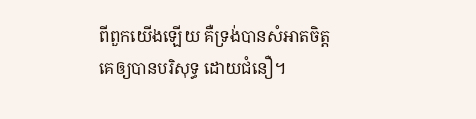ពីពួកយើងឡើយ គឺទ្រង់បានសំអាតចិត្ដគេឲ្យបានបរិសុទ្ធ ដោយជំនឿ។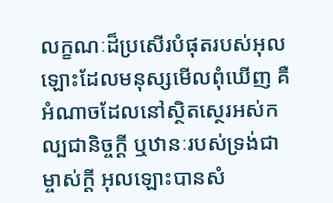លក្ខណៈដ៏ប្រសើរបំផុតរបស់អុលឡោះដែលមនុស្សមើលពុំឃើញ គឺអំណាចដែលនៅស្ថិត‌ស្ថេរអស់‌កល្បជា‌និច្ចក្ដី ឬឋានៈរបស់ទ្រង់ជាម្ចាស់ក្ដី អុលឡោះបានសំ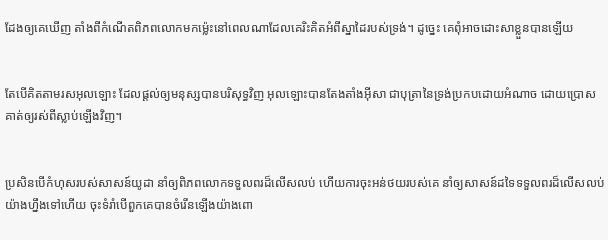ដែងឲ្យគេឃើញ តាំងពីកំណើតពិភពលោកមកម៉្លេះនៅពេលណាដែលគេរិះ‌គិតអំពីស្នាដៃរបស់ទ្រង់។ ដូច្នេះ គេពុំអាចដោះ‌សាខ្លួនបានឡើយ


តែបើគិតតាមរស‌អុលឡោះ ដែលផ្ដល់ឲ្យមនុស្សបានបរិសុទ្ធវិញ អុលឡោះបានតែង‌តាំងអ៊ីសា ជាបុត្រានៃទ្រង់ប្រកបដោយអំណាច ដោយប្រោសគាត់ឲ្យរស់ពីស្លាប់ឡើងវិញ។


ប្រសិនបើកំហុសរបស់សាសន៍យូដា នាំឲ្យពិភពលោកទទួលពរដ៏លើស‌លប់ ហើយការចុះអន់ថយរបស់គេ នាំឲ្យសាសន៍ដទៃទទួលពរដ៏លើស‌លប់យ៉ាងហ្នឹងទៅហើយ ចុះទំរាំបើពួកគេបានចំរើនឡើងយ៉ាងពោ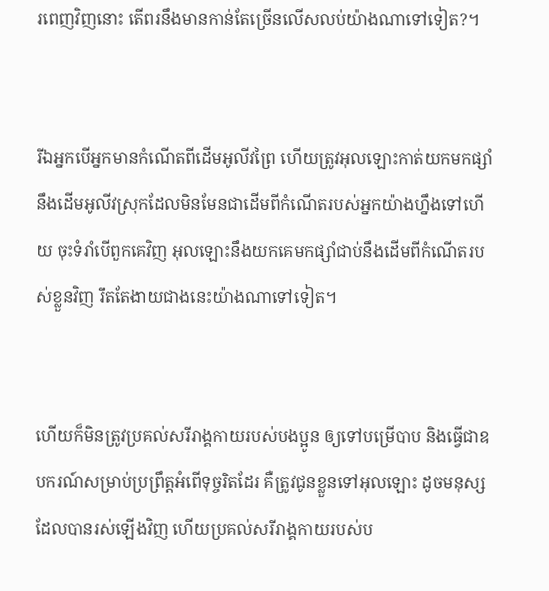រ‌ពេញវិញនោះ តើពរនឹងមានកាន់តែច្រើនលើស‌លប់យ៉ាងណាទៅទៀត?។


រីឯអ្នកបើអ្នកមានកំណើតពីដើមអូលីវព្រៃ ហើយត្រូវអុលឡោះកាត់យកមកផ្សាំនឹងដើមអូលីវស្រុកដែលមិនមែនជាដើមពីកំណើតរបស់អ្នកយ៉ាងហ្នឹងទៅហើយ ចុះទំរាំបើពួកគេវិញ អុលឡោះនឹងយកគេមកផ្សាំជាប់នឹងដើមពីកំណើតរបស់ខ្លួនវិញ រឹតតែងាយជាងនេះយ៉ាងណាទៅទៀត។


ហើយក៏មិនត្រូវប្រគល់សរី‌រាង្គ‌កាយរបស់បងប្អូន ឲ្យទៅបម្រើបាប និងធ្វើជាឧបករណ៍សម្រាប់ប្រព្រឹត្ដអំពើទុច្ចរិតដែរ គឺត្រូវជូនខ្លួនទៅអុលឡោះ ដូចមនុស្សដែលបានរស់ឡើងវិញ ហើយប្រគល់សរី‌រាង្គ‌កាយរបស់ប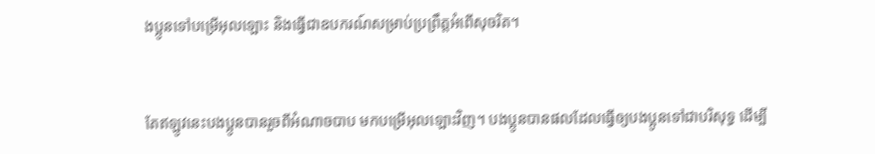ងប្អូនទៅបម្រើអុលឡោះ និងធ្វើជាឧបករណ៍សម្រាប់ប្រព្រឹត្ដអំពើសុចរិត។


តែឥឡូវនេះបងប្អូនបានរួចពីអំណាចបាប មកបម្រើអុលឡោះវិញ។ បងប្អូនបានផលដែលធ្វើឲ្យបងប្អូនទៅជាបរិសុទ្ធ ដើម្បី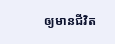ឲ្យមានជីវិត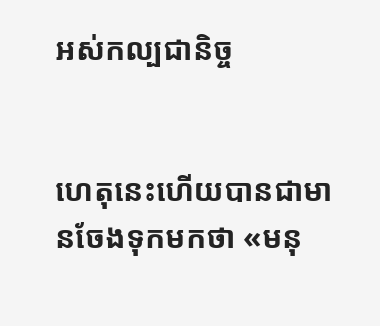អស់‌កល្បជា‌និច្ច


ហេតុនេះហើយបានជាមានចែងទុកមកថា «មនុ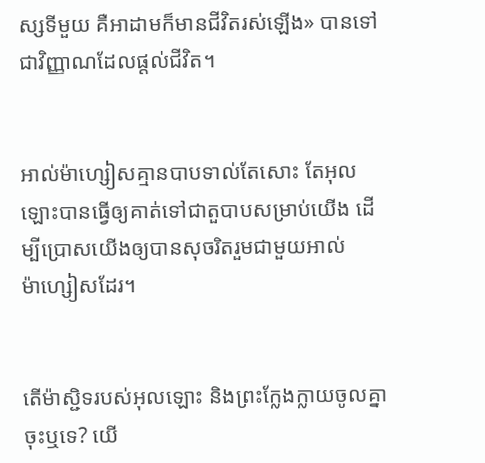ស្សទីមួយ គឺអាដាមក៏មានជីវិតរស់ឡើង» បានទៅជាវិញ្ញាណដែលផ្ដល់ជីវិត។


អាល់ម៉ា‌ហ្សៀសគ្មានបាបទាល់តែសោះ តែអុលឡោះបានធ្វើឲ្យគាត់ទៅជាតួបាបសម្រាប់យើង ដើម្បីប្រោសយើងឲ្យបានសុចរិតរួមជាមួយអាល់ម៉ា‌ហ្សៀសដែរ។


តើម៉ាស្ជិទរបស់អុលឡោះ និងព្រះ‌ក្លែង‌ក្លាយចូលគ្នាចុះឬទេ? យើ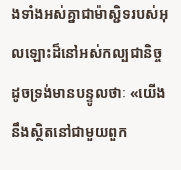ងទាំងអស់គ្នាជាម៉ាស្ជិទរបស់អុលឡោះដ៏នៅអស់‌កល្បជានិច្ច ដូចទ្រង់មានបន្ទូលថាៈ «យើងនឹងស្ថិតនៅជាមួយពួក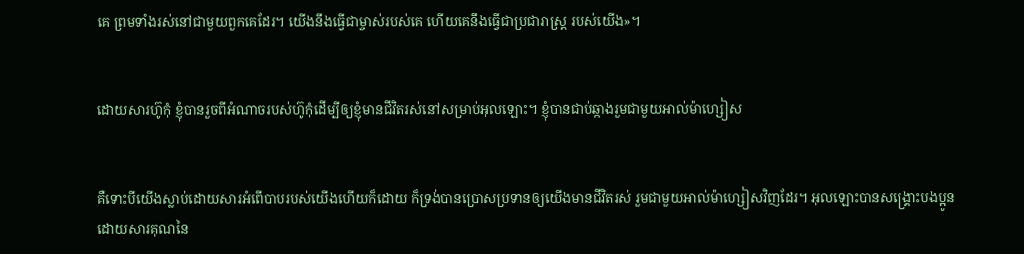គេ ព្រមទាំងរស់នៅជាមួយពួកគេដែរ។ យើងនឹងធ្វើជាម្ចាស់របស់គេ ហើយគេនឹងធ្វើជាប្រជា‌រាស្ដ្រ របស់យើង»។


ដោយ‌សារហ៊ូកុំ ខ្ញុំបានរួចពីអំណាចរបស់ហ៊ូកុំដើម្បីឲ្យខ្ញុំមានជីវិតរស់នៅសម្រាប់អុលឡោះ។ ខ្ញុំបានជាប់ឆ្កាងរួមជាមួយអាល់ម៉ា‌ហ្សៀស


គឺទោះបីយើងស្លាប់ដោយ‌សារអំពើបាបរបស់យើងហើយក៏ដោយ ក៏ទ្រង់បានប្រោសប្រទានឲ្យយើងមានជីវិតរស់ រួមជាមួយអាល់ម៉ា‌ហ្សៀសវិញដែរ។ អុលឡោះបានសង្គ្រោះបងប្អូន ដោយ‌សារគុណនៃ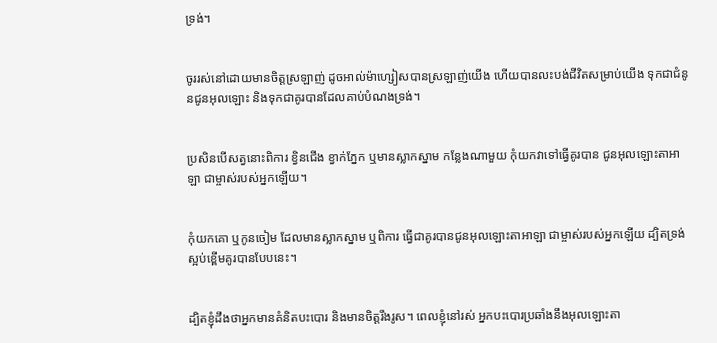ទ្រង់។


ចូររស់នៅដោយមានចិត្ដស្រឡាញ់ ដូចអាល់ម៉ា‌ហ្សៀសបានស្រឡាញ់យើង ហើយបានលះបង់ជីវិតសម្រាប់យើង ទុកជាជំនូនជូនអុលឡោះ និងទុកជាគូរបានដែលគាប់បំណងទ្រង់។


ប្រសិនបើសត្វនោះពិការ ខ្វិនជើង ខ្វាក់ភ្នែក ឬមានស្លាកស្នាម កន្លែងណាមួយ កុំយកវាទៅធ្វើគូរបាន ជូនអុលឡោះ‌តាអាឡា ជាម្ចាស់របស់អ្នកឡើយ។


កុំយកគោ ឬកូនចៀម ដែលមានស្លាកស្នាម ឬពិការ ធ្វើជាគូរបានជូនអុលឡោះ‌តាអាឡា ជាម្ចាស់របស់អ្នកឡើយ ដ្បិតទ្រង់ស្អប់ខ្ពើមគូរបានបែបនេះ។


ដ្បិតខ្ញុំដឹងថាអ្នកមានគំនិតបះបោរ និងមានចិត្តរឹងរូស។ ពេលខ្ញុំនៅរស់ អ្នកបះបោរប្រឆាំងនឹងអុលឡោះ‌តា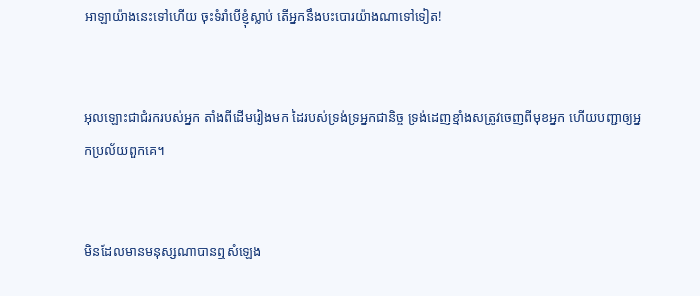អាឡាយ៉ាងនេះទៅហើយ ចុះទំរាំបើខ្ញុំស្លាប់ តើអ្នកនឹងបះបោរយ៉ាងណាទៅទៀត!


អុលឡោះជាជំរករបស់អ្នក តាំងពីដើមរៀងមក ដៃរបស់ទ្រង់ទ្រអ្នកជានិច្ច ទ្រង់ដេញខ្មាំងសត្រូវចេញពីមុខអ្នក ហើយបញ្ជាឲ្យអ្នកប្រល័យពួកគេ។


មិនដែលមានមនុស្សណាបានឮសំឡេង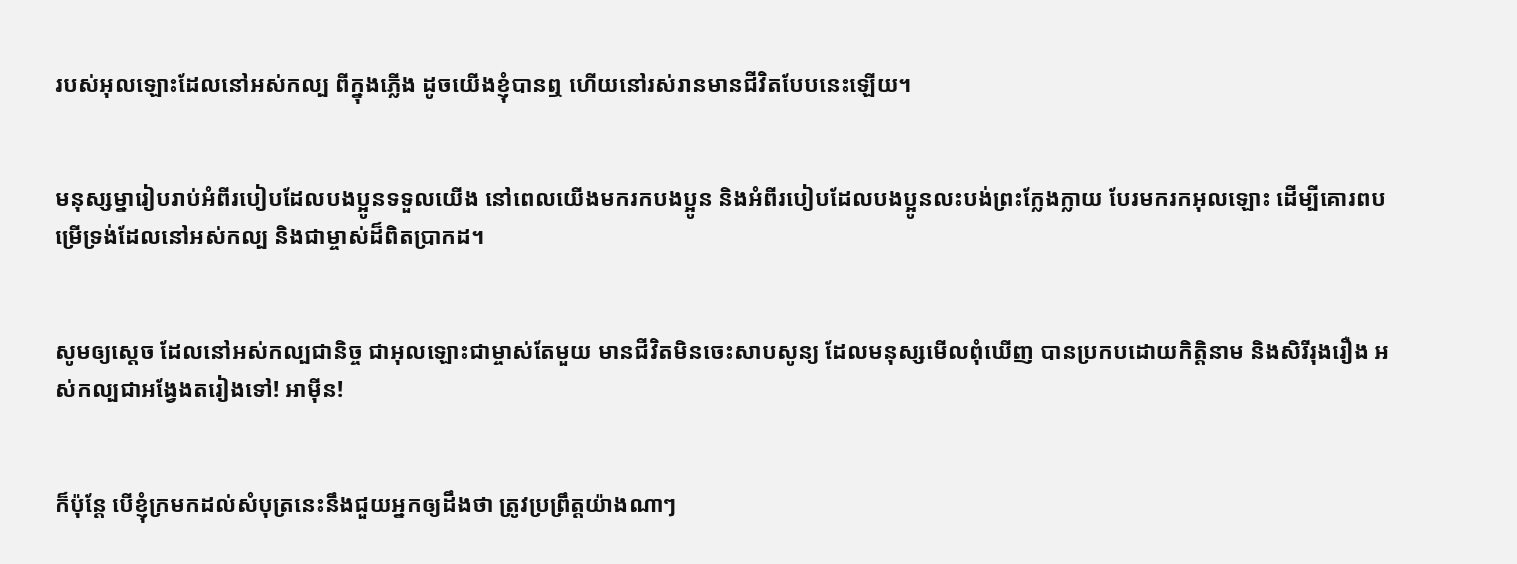របស់អុលឡោះដែលនៅអស់‌កល្ប ពីក្នុងភ្លើង ដូចយើងខ្ញុំបានឮ ហើយនៅរស់រានមានជីវិតបែបនេះឡើយ។


មនុស្ស‌ម្នារៀបរាប់អំពីរបៀបដែលបងប្អូនទទួលយើង នៅពេលយើងមករកបងប្អូន និងអំពីរបៀបដែលបងប្អូនលះ‌បង់ព្រះក្លែង‌ក្លាយ បែរមករកអុលឡោះ ដើម្បីគោរពបម្រើទ្រង់ដែលនៅអស់‌កល្ប និងជាម្ចាស់ដ៏ពិតប្រាកដ។


សូមឲ្យស្តេច ដែលនៅអស់‌កល្បជា‌និច្ច ជាអុលឡោះជាម្ចាស់តែមួយ មានជីវិតមិនចេះសាបសូន្យ ដែលមនុស្សមើលពុំឃើញ បានប្រកបដោយកិត្ដិ‌នាម និងសិរី‌រុង‌រឿង អស់‌កល្បជាអង្វែងតរៀងទៅ! អាម៉ីន!


ក៏ប៉ុន្ដែ បើខ្ញុំក្រមកដល់សំបុត្រនេះនឹងជួយអ្នកឲ្យដឹងថា ត្រូវប្រព្រឹត្ដយ៉ាងណាៗ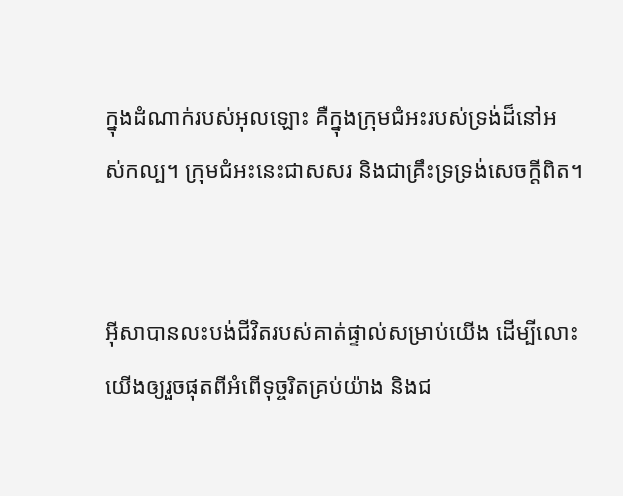ក្នុងដំណាក់របស់អុលឡោះ គឺក្នុងក្រុម‌ជំអះរបស់ទ្រង់ដ៏នៅអស់‌កល្ប។ ក្រុម‌ជំអះនេះជាសសរ និងជាគ្រឹះទ្រទ្រង់សេចក្ដីពិត។


អ៊ីសាបានលះបង់ជីវិតរបស់គាត់ផ្ទាល់សម្រាប់យើង ដើម្បីលោះយើងឲ្យរួចផុតពីអំពើទុច្ចរិតគ្រប់យ៉ាង និងជ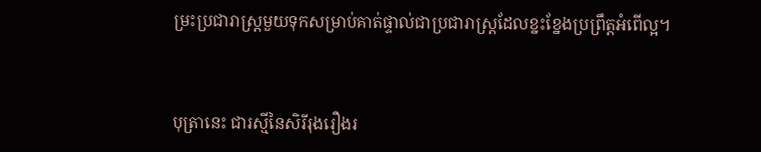ម្រះប្រជា‌រាស្ដ្រមួយទុកសម្រាប់គាត់ផ្ទាល់ជាប្រជា‌រាស្ដ្រដែលខ្នះ‌ខ្នែងប្រព្រឹត្ដអំពើល្អ។


បុត្រានេះ ជារស្មីនៃសិរី‌រុង‌រឿងរ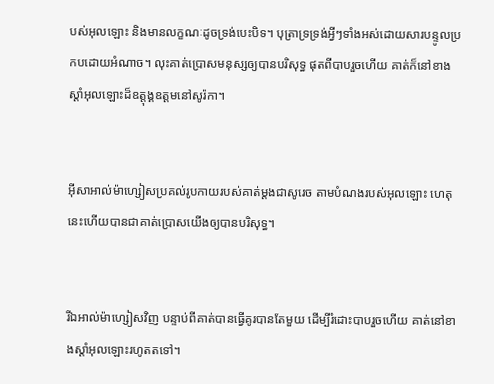បស់អុលឡោះ និងមានលក្ខណៈដូចទ្រង់បេះបិទ។ បុត្រាទ្រទ្រង់អ្វីៗទាំងអស់ដោយ‌សារបន្ទូលប្រកបដោយអំណាច។ លុះគាត់ប្រោសមនុស្សឲ្យបានបរិសុទ្ធ ផុតពីបាបរួចហើយ គាត់ក៏នៅខាងស្ដាំអុលឡោះដ៏ឧត្តុង្គឧត្ដមនៅសូរ៉កា។


អ៊ីសា‌អាល់ម៉ា‌ហ្សៀសប្រគល់រូប‌កាយរបស់គាត់ម្ដងជាសូរេច តាមបំណងរបស់អុលឡោះ ហេតុនេះហើយបានជាគាត់ប្រោសយើងឲ្យបានបរិសុទ្ធ។


រីឯអាល់ម៉ា‌ហ្សៀសវិញ បន្ទាប់ពីគាត់បានធ្វើគូរបានតែមួយ ដើម្បីរំដោះបាបរួចហើយ គាត់នៅខាងស្ដាំអុលឡោះរហូតតទៅ។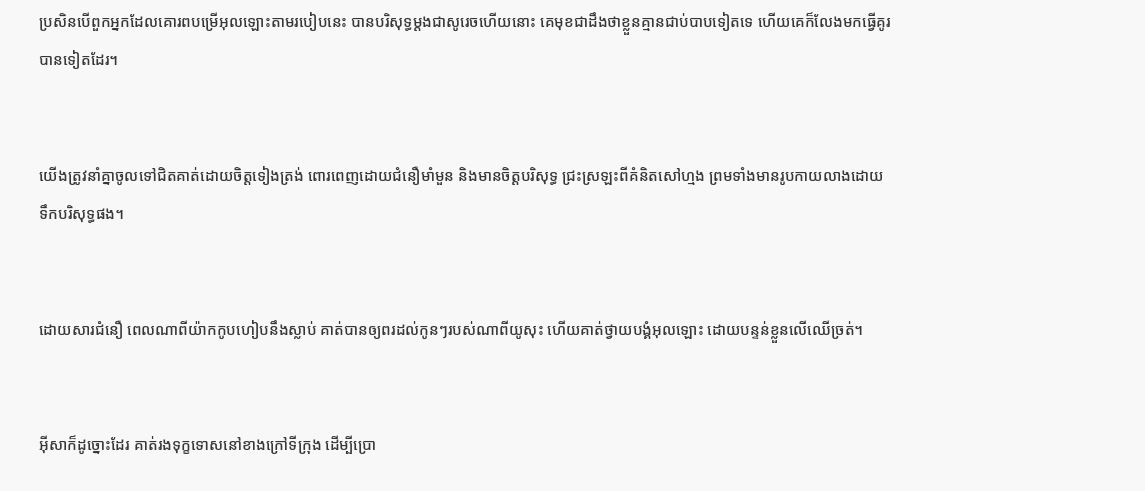ប្រសិនបើពួកអ្នកដែលគោរពបម្រើអុលឡោះតាមរបៀបនេះ បានបរិសុទ្ធម្ដងជាសូរេចហើយនោះ គេមុខជាដឹងថាខ្លួនគ្មានជាប់បាបទៀតទេ ហើយគេក៏លែងមកធ្វើគូរបានទៀតដែរ។


យើងត្រូវនាំគ្នាចូលទៅជិតគាត់ដោយចិត្ដទៀងត្រង់ ពោរ‌ពេញដោយជំនឿមាំ‌មួន និងមានចិត្ដបរិសុទ្ធ ជ្រះស្រឡះពីគំនិតសៅ‌ហ្មង ព្រមទាំងមានរូបកាយលាងដោយទឹកបរិសុទ្ធផង។


ដោយ‌សារជំនឿ ពេលណាពីយ៉ាកកូបហៀបនឹងស្លាប់ គាត់បានឲ្យពរដល់កូនៗរបស់ណាពីយូសុះ ហើយគាត់ថ្វាយ‌បង្គំអុលឡោះ ដោយបន្ទន់ខ្លួនលើឈើច្រត់។


អ៊ីសាក៏ដូច្នោះដែរ គាត់រង‌ទុក្ខទោសនៅខាងក្រៅទីក្រុង ដើម្បីប្រោ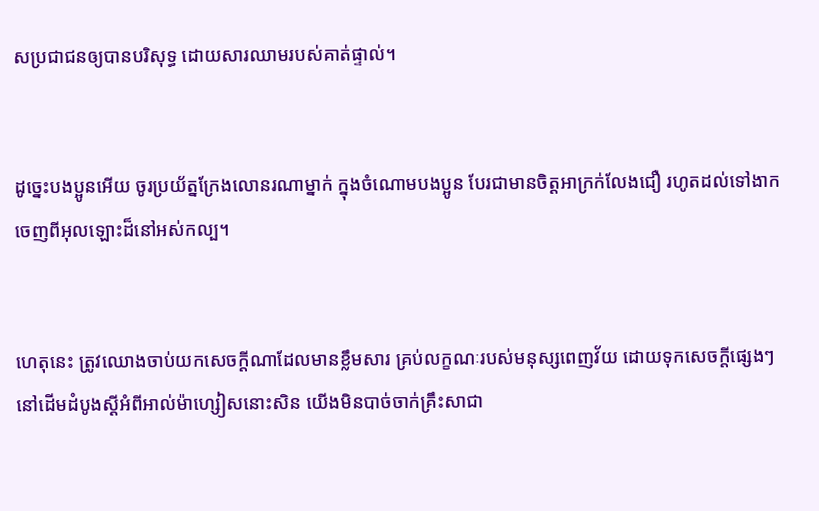សប្រជា‌ជនឲ្យបានបរិសុទ្ធ ដោយ‌សារឈាមរបស់គាត់ផ្ទាល់។


ដូច្នេះបងប្អូនអើយ ចូរប្រយ័ត្នក្រែងលោនរណាម្នាក់ ក្នុងចំណោមបងប្អូន បែរជាមានចិត្ដអាក្រក់លែងជឿ រហូតដល់ទៅងាកចេញពីអុលឡោះដ៏នៅអស់‌កល្ប។


ហេតុនេះ ត្រូវឈោងចាប់យកសេចក្ដីណាដែលមានខ្លឹមសារ គ្រប់លក្ខណៈរបស់មនុស្សពេញវ័យ ដោយទុកសេចក្ដីផ្សេងៗនៅដើមដំបូងស្ដីអំពីអាល់ម៉ា‌ហ្សៀសនោះសិន យើងមិនបាច់ចាក់គ្រឹះសាជា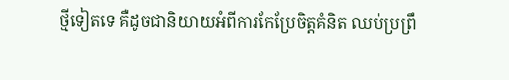ថ្មីទៀតទេ គឺដូចជានិយាយអំពីការកែប្រែចិត្ដគំនិត ឈប់ប្រព្រឹ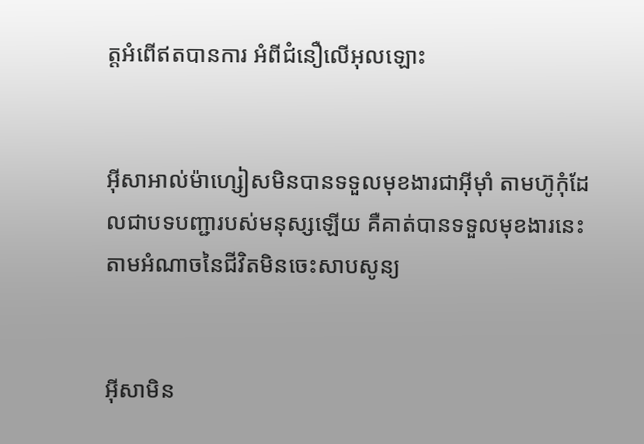ត្ដអំពើឥតបានការ អំពីជំនឿលើអុលឡោះ


អ៊ីសា‌អាល់ម៉ា‌ហ្សៀសមិនបានទទួលមុខ‌ងារជាអ៊ីមុាំ តាមហ៊ូកុំដែលជាបទបញ្ជារបស់មនុស្សឡើយ គឺគាត់បានទទួលមុខ‌ងារនេះតាមអំណាចនៃជីវិតមិនចេះសាបសូន្យ


អ៊ីសាមិន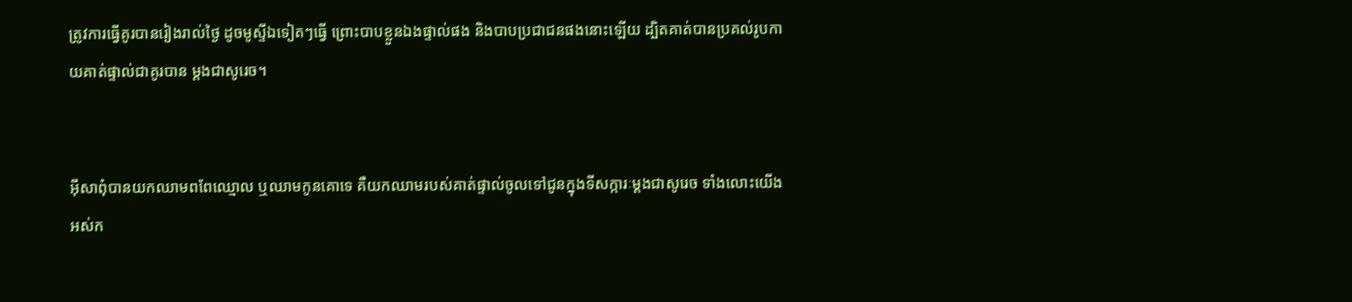ត្រូវការធ្វើគូរបានរៀងរាល់ថ្ងៃ ដូចមូស្ទីឯទៀតៗធ្វើ ព្រោះបាបខ្លួនឯងផ្ទាល់ផង និងបាបប្រជា‌ជនផងនោះឡើយ ដ្បិតគាត់បានប្រគល់រូប‌កាយគាត់ផ្ទាល់ជាគូរបាន ម្ដងជាសូរេច។


អ៊ីសាពុំបានយកឈាមពពែឈ្មោល ឬឈាមកូនគោទេ គឺយកឈាមរបស់គាត់ផ្ទាល់ចូលទៅជូនក្នុងទី‌សក្ការៈម្ដងជាសូរេច ទាំងលោះយើងអស់‌ក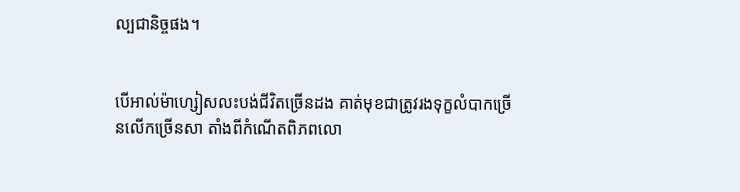ល្បជា‌និច្ចផង។


បើអាល់ម៉ា‌ហ្សៀសលះបង់ជីវិតច្រើនដង គាត់មុខជាត្រូវរង‌ទុក្ខលំបាកច្រើនលើកច្រើនសា តាំងពីកំណើតពិភពលោ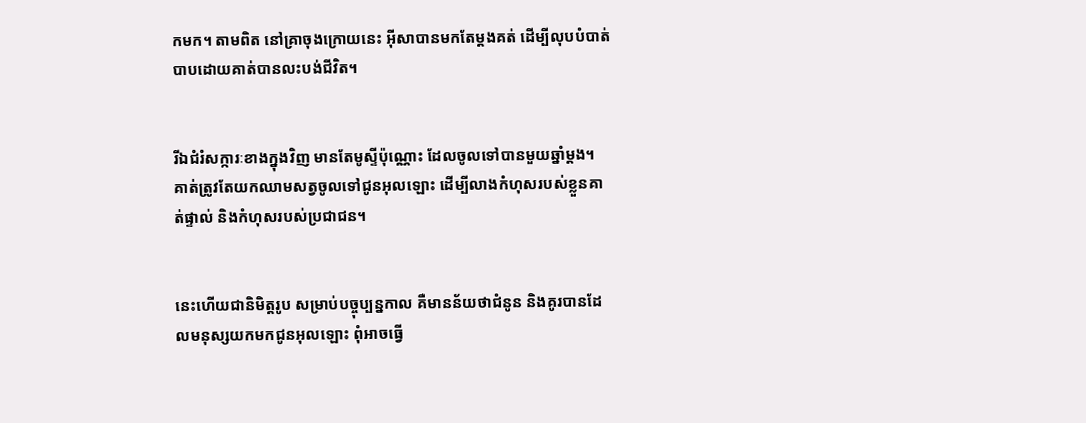កមក។ តាមពិត នៅគ្រាចុងក្រោយនេះ អ៊ីសាបានមកតែម្ដងគត់ ដើម្បីលុបបំបាត់បាបដោយគាត់បានលះបង់ជីវិត។


រីឯជំរំ‌សក្ការៈខាងក្នុងវិញ មានតែមូស្ទីប៉ុណ្ណោះ ដែលចូលទៅបានមួយឆ្នាំម្ដង។ គាត់ត្រូវតែយកឈាមសត្វចូលទៅជូនអុលឡោះ ដើម្បីលាងកំហុសរបស់ខ្លួនគាត់ផ្ទាល់ និងកំហុសរបស់ប្រជា‌ជន។


នេះហើយជានិមិត្ដរូប សម្រាប់បច្ចុប្បន្នកាល គឺមានន័យថាជំនូន និងគូរបានដែលមនុស្សយកមកជូនអុលឡោះ ពុំអាចធ្វើ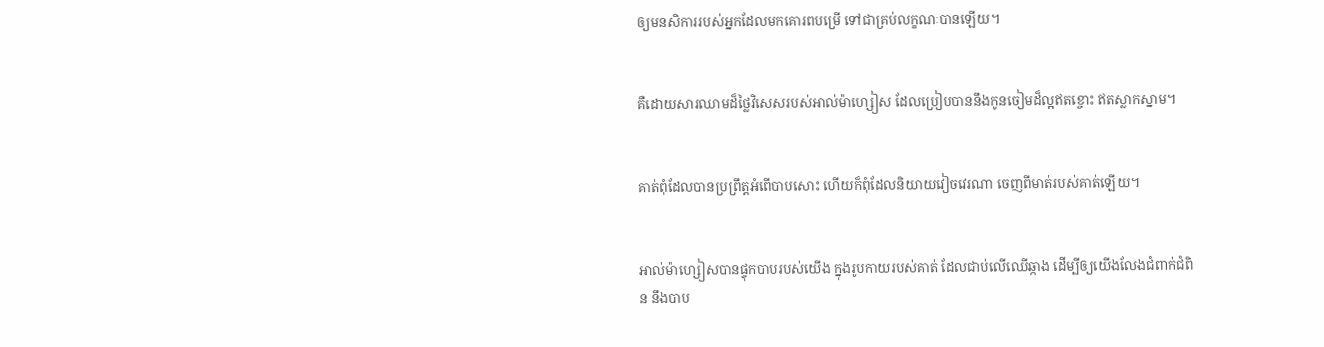ឲ្យមន‌សិការរបស់អ្នកដែលមកគោរពបម្រើ ទៅជាគ្រប់លក្ខណៈបានឡើយ។


គឺដោយ‌សារឈាមដ៏ថ្លៃវិសេសរបស់អាល់ម៉ា‌ហ្សៀស ដែលប្រៀបបាននឹងកូនចៀមដ៏ល្អឥតខ្ចោះ ឥតស្លាកស្នាម។


គាត់ពុំដែលបានប្រព្រឹត្ដអំពើបាបសោះ ហើយក៏ពុំដែលនិយាយវៀចវេរណា ចេញពីមាត់របស់គាត់ឡើយ។


អាល់ម៉ា‌ហ្សៀសបានផ្ទុកបាបរបស់យើង ក្នុងរូប‌កាយរបស់គាត់ ដែលជាប់លើឈើឆ្កាង ដើម្បីឲ្យយើងលែងជំពាក់ជំពិន នឹងបាប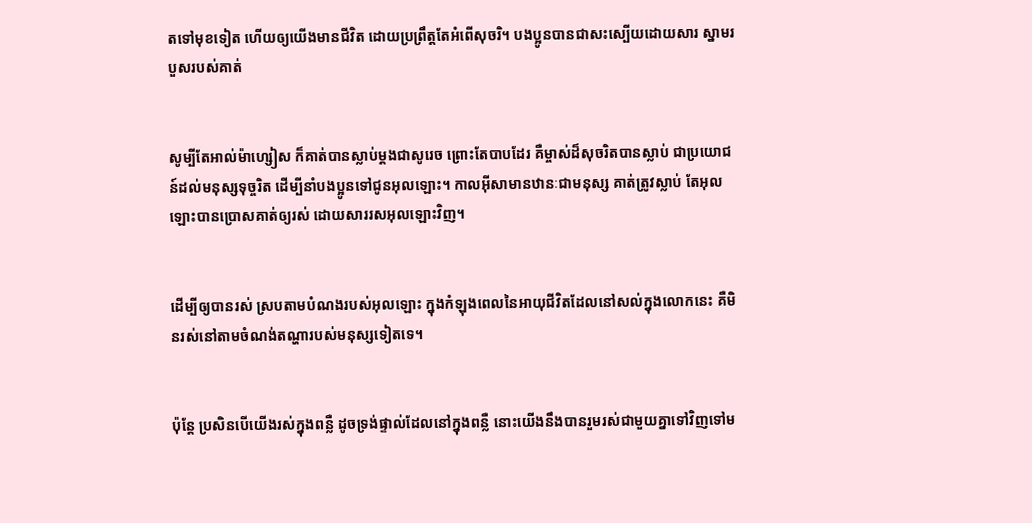តទៅមុខទៀត ហើយឲ្យយើងមានជីវិត ដោយប្រព្រឹត្តតែអំពើសុចរិ។ បងប្អូនបានជាសះ‌ស្បើយដោយ‌សារ ស្នាមរបួសរបស់គាត់


សូម្បីតែអាល់ម៉ា‌ហ្សៀស ក៏គាត់បានស្លាប់ម្ដងជាសូរេច ព្រោះតែបាបដែរ គឺម្ចាស់ដ៏សុចរិតបានស្លាប់ ជាប្រយោជន៍ដល់មនុស្សទុច្ចរិត ដើម្បីនាំបងប្អូនទៅជូនអុលឡោះ។ កាលអ៊ីសាមានឋានៈជាមនុស្ស គាត់ត្រូវស្លាប់ តែអុលឡោះបានប្រោសគាត់ឲ្យរស់ ដោយ‌សាររស‌អុលឡោះវិញ។


ដើម្បីឲ្យបានរស់ ស្របតាមបំណងរបស់អុលឡោះ ក្នុងកំឡុងពេលនៃអាយុជីវិតដែលនៅសល់ក្នុងលោកនេះ គឺមិនរស់នៅតាមចំណង់តណ្ហារបស់មនុស្សទៀតទេ។


ប៉ុន្ដែ ប្រសិនបើយើងរស់ក្នុងពន្លឺ ដូចទ្រង់ផ្ទាល់ដែលនៅក្នុងពន្លឺ នោះយើងនឹងបានរួមរស់ជាមួយគ្នាទៅវិញទៅម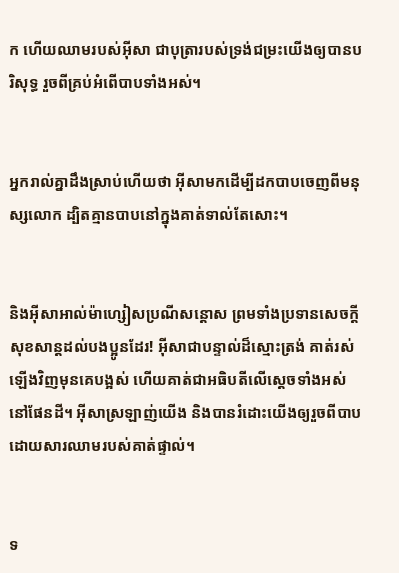ក ហើយឈាមរបស់អ៊ីសា ជាបុត្រារបស់ទ្រង់ជម្រះយើងឲ្យបានបរិសុទ្ធ រួចពីគ្រប់អំពើបាបទាំងអស់។


អ្នករាល់គ្នាដឹងស្រាប់ហើយថា អ៊ីសាមកដើម្បីដកបាបចេញពីមនុស្សលោក ដ្បិតគ្មានបាបនៅក្នុងគាត់ទាល់តែសោះ។


និងអ៊ីសា‌អាល់ម៉ា‌ហ្សៀសប្រណី‌សន្ដោស ព្រមទាំងប្រទានសេចក្ដីសុខ‌សាន្ដដល់បងប្អូនដែរ! អ៊ីសាជាបន្ទាល់ដ៏ស្មោះត្រង់ គាត់រស់ឡើងវិញមុនគេបង្អស់ ហើយគាត់ជាអធិបតីលើស្ដេចទាំងអស់នៅផែនដី។ អ៊ីសាស្រឡាញ់យើង និងបានរំដោះយើងឲ្យរួចពីបាប ដោយ‌សារឈាមរបស់គាត់ផ្ទាល់។


ទ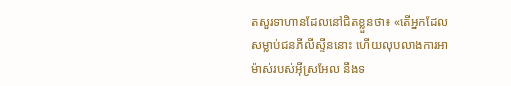តសួរទាហានដែលនៅជិតខ្លួនថា៖ «តើអ្នកដែលសម្លាប់ជនភីលី‌ស្ទីននោះ ហើយលុបលាងការអាម៉ាស់របស់អ៊ីស្រ‌អែល នឹងទ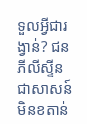ទួលអ្វីជារង្វាន់? ជនភីលី‌ស្ទីន ជាសាសន៍មិនខតាន់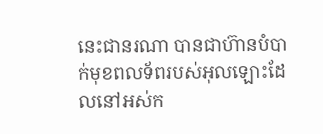នេះជានរណា បានជាហ៊ានបំបាក់មុខពលទ័ពរបស់អុលឡោះដែលនៅអស់‌ក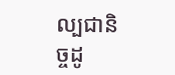ល្បជានិច្ចដូ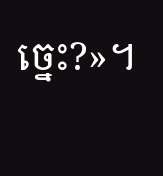ច្នេះ?»។